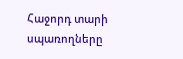Հաջորդ տարի սպառողները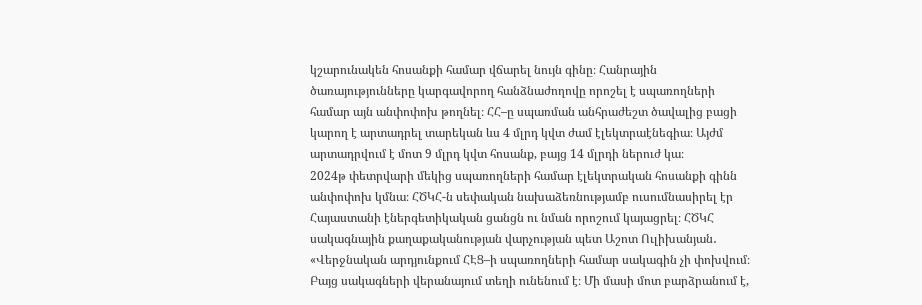կշարունակեն հոսանքի համար վճարել նույն գինը։ Հանրային ծառայությունները կարգավորող հանձնաժողովը որոշել է սպառողների համար այն անփոփոխ թողնել։ ՀՀ–ը սպառման անհրաժեշտ ծավալից բացի կարող է արտադրել տարեկան ևս 4 մլրդ կվտ ժամ էլեկտրաէնեգիա։ Այժմ արտադրվում է մոտ 9 մլրդ կվտ հոսանք, բայց 14 մլրդի ներուժ կա։
2024թ փետրվարի մեկից սպառողների համար էլեկտրական հոսանքի գինն անփոփոխ կմնա։ ՀԾԿՀ-ն սեփական նախաձեռնությամբ ուսումնասիրել էր Հայաստանի էներգետիկական ցանցն ու նման որոշում կայացրել։ ՀԾԿՀ սակագնային քաղաքականության վարչության պետ Աշոտ Ուլիխանյան․
«Վերջնական արդյունքում ՀԷՑ–ի սպառողների համար սակագին չի փոխվում։ Բայց սակագների վերանայում տեղի ունենում է։ Մի մասի մոտ բարձրանում է,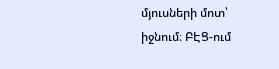մյուսների մոտ՝ իջնում։ ԲԷՑ-ում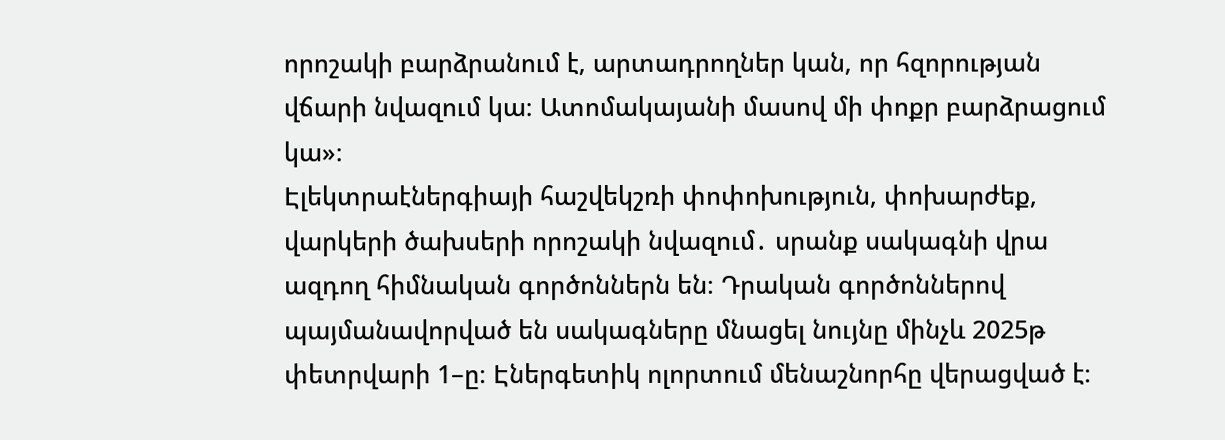որոշակի բարձրանում է, արտադրողներ կան, որ հզորության վճարի նվազում կա։ Ատոմակայանի մասով մի փոքր բարձրացում կա»։
Էլեկտրաէներգիայի հաշվեկշռի փոփոխություն, փոխարժեք, վարկերի ծախսերի որոշակի նվազում․ սրանք սակագնի վրա ազդող հիմնական գործոններն են։ Դրական գործոններով պայմանավորված են սակագները մնացել նույնը մինչև 2025թ փետրվարի 1–ը։ Էներգետիկ ոլորտում մենաշնորհը վերացված է։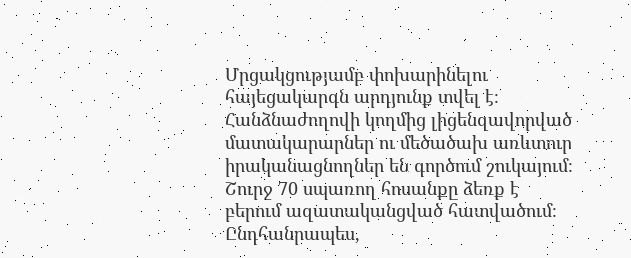Մրցակցությամբ փոխարինելու հայեցակարգն արդյունք տվել է։ Հանձնաժողովի կողմից լիցենզավորված մատակարարներ ու մեծածախ առևտուր իրականացնողներ են գործում շուկայում։ Շուրջ 70 սպառող հոսանքը ձեռք է բերում ազատականցված հատվածում։ Ընդհանրապես,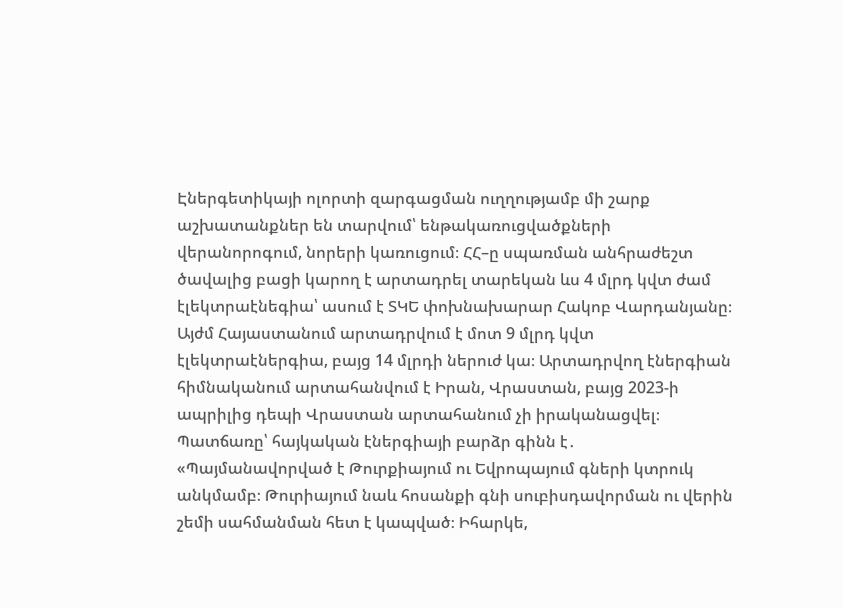Էներգետիկայի ոլորտի զարգացման ուղղությամբ մի շարք աշխատանքներ են տարվում՝ ենթակառուցվածքների վերանորոգում, նորերի կառուցում։ ՀՀ–ը սպառման անհրաժեշտ ծավալից բացի կարող է արտադրել տարեկան ևս 4 մլրդ կվտ ժամ էլեկտրաէնեգիա՝ ասում է ՏԿԵ փոխնախարար Հակոբ Վարդանյանը։ Այժմ Հայաստանում արտադրվում է մոտ 9 մլրդ կվտ էլեկտրաէներգիա, բայց 14 մլրդի ներուժ կա։ Արտադրվող էներգիան հիմնականում արտահանվում է Իրան, Վրաստան, բայց 2023-ի ապրիլից դեպի Վրաստան արտահանում չի իրականացվել։ Պատճառը՝ հայկական էներգիայի բարձր գինն է․
«Պայմանավորված է Թուրքիայում ու Եվրոպայում գների կտրուկ անկմամբ։ Թուրիայում նաև հոսանքի գնի սուբիսդավորման ու վերին շեմի սահմանման հետ է կապված։ Իհարկե,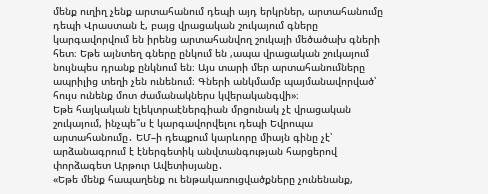մենք ուղիղ չենք արտահանում դեպի այդ երկրներ, արտահանումը դեպի Վրաստան է, բայց վրացական շուկայում գները կարգավորվում են իրենց արտահանվող շուկայի մեծածախ գների հետ։ Եթե այնտեղ գները ընկում են ,ապա վրացական շուկայում նույնպես դրանք ընկնում են։ Այս տարի մեր արտահանումները ապրիլից տեղի չեն ունենում։ Գների անկմամբ պայմանավորված՝ հույս ունենք մոտ ժամանակներս կվերականգվի»։
Եթե հայկական էլեկտրաէներգիան մրցունակ չէ վրացական շուկայում, ինչպե՞ս է կարգավորվելու դեպի Եվրոպա արտահանումը․ ԵՄ–ի դեպքում կարևորը միայն գինը չէ՝ արձանագրում է էներգետիկ անվտանգության հարցերով փորձագետ Արթուր Ավետիսյանը․
«Եթե մենք հապաղենք ու ենթակառուցվածքները չունենանք,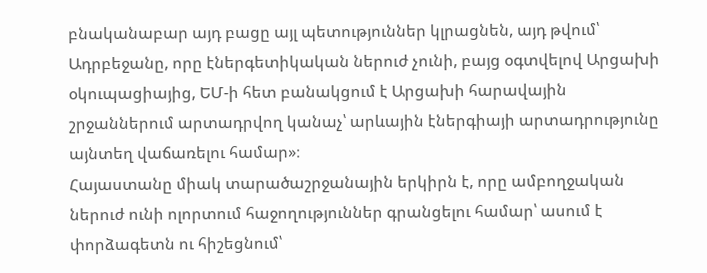բնականաբար այդ բացը այլ պետություններ կլրացնեն, այդ թվում՝ Ադրբեջանը, որը էներգետիկական ներուժ չունի, բայց օգտվելով Արցախի օկուպացիայից, ԵՄ-ի հետ բանակցում է Արցախի հարավային շրջաններում արտադրվող կանաչ՝ արևային էներգիայի արտադրությունը այնտեղ վաճառելու համար»։
Հայաստանը միակ տարածաշրջանային երկիրն է, որը ամբողջական ներուժ ունի ոլորտում հաջողություններ գրանցելու համար՝ ասում է փորձագետն ու հիշեցնում՝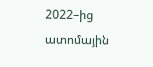2022–ից ատոմային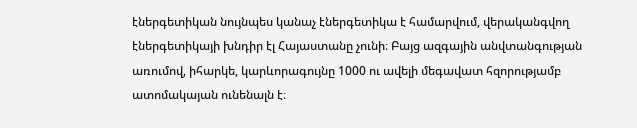էներգետիկան նույնպես կանաչ էներգետիկա է համարվում, վերականգվող էներգետիկայի խնդիր էլ Հայաստանը չունի։ Բայց ազգային անվտանգության առումով, իհարկե, կարևորագույնը 1000 ու ավելի մեգավատ հզորությամբ ատոմակայան ունենալն է։